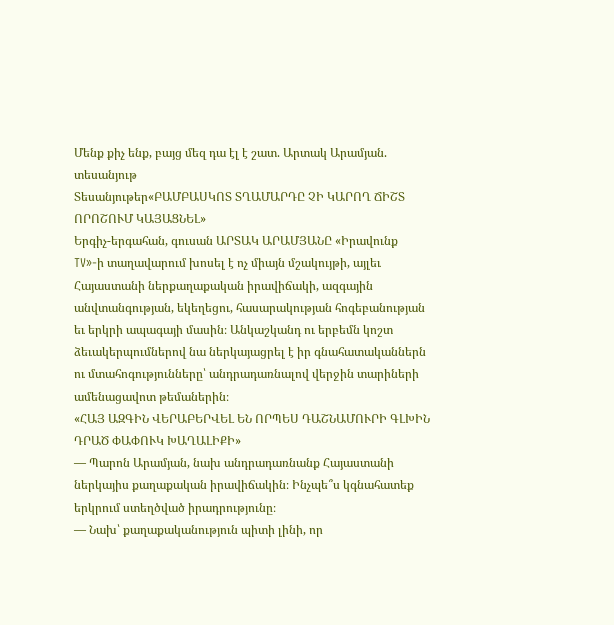Մենք քիչ ենք, բայց մեզ դա էլ է շատ. Արտակ Արամյան. տեսանյութ
Տեսանյութեր«ԲԱՄԲԱՍԿՈՏ ՏՂԱՄԱՐԴԸ ՉԻ ԿԱՐՈՂ ՃԻՇՏ ՈՐՈՇՈՒՄ ԿԱՅԱՑՆԵԼ»
Երգիչ-երգահան, գուսան ԱՐՏԱԿ ԱՐԱՄՅԱՆԸ «Իրավունք TV»-ի տաղավարում խոսել է ոչ միայն մշակույթի, այլեւ Հայաստանի ներքաղաքական իրավիճակի, ազգային անվտանգության, եկեղեցու, հասարակության հոգեբանության եւ երկրի ապագայի մասին։ Անկաշկանդ ու երբեմն կոշտ ձեւակերպումներով նա ներկայացրել է իր գնահատականներն ու մտահոգությունները՝ անդրադառնալով վերջին տարիների ամենացավոտ թեմաներին։
«ՀԱՅ ԱԶԳԻՆ ՎԵՐԱԲԵՐՎԵԼ ԵՆ ՈՐՊԵՍ ԴԱՇՆԱՄՈՒՐԻ ԳԼԽԻՆ ԴՐԱԾ ՓԱՓՈՒԿ ԽԱՂԱԼԻՔԻ»
— Պարոն Արամյան, նախ անդրադառնանք Հայաստանի ներկայիս քաղաքական իրավիճակին։ Ինչպե՞ս կգնահատեք երկրում ստեղծված իրադրությունը։
— Նախ՝ քաղաքականություն պիտի լինի, որ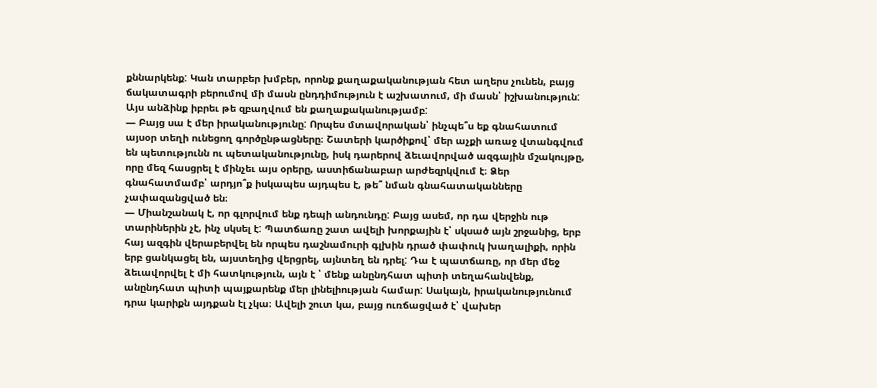քննարկենք: Կան տարբեր խմբեր, որոնք քաղաքականության հետ աղերս չունեն, բայց ճակատագրի բերումով մի մասն ընդդիմություն է աշխատում, մի մասն՝ իշխանություն: Այս անձինք իբրեւ թե զբաղվում են քաղաքականությամբ:
— Բայց սա է մեր իրականությունը: Որպես մտավորական՝ ինչպե՞ս եք գնահատում այսօր տեղի ունեցող գործընթացները։ Շատերի կարծիքով՝ մեր աչքի առաջ վտանգվում են պետությունն ու պետականությունը, իսկ դարերով ձեւավորված ազգային մշակույթը, որը մեզ հասցրել է մինչեւ այս օրերը, աստիճանաբար արժեզրկվում է։ Ձեր գնահատմամբ՝ արդյո՞ք իսկապես այդպես է, թե՞ նման գնահատականները չափազանցված են։
— Միանշանակ է, որ գլորվում ենք դեպի անդունդը: Բայց ասեմ, որ դա վերջին ութ տարիներին չէ, ինչ սկսել է: Պատճառը շատ ավելի խորքային է՝ սկսած այն շրջանից, երբ հայ ազգին վերաբերվել են որպես դաշնամուրի գլխին դրած փափուկ խաղալիքի, որին երբ ցանկացել են, այստեղից վերցրել, այնտեղ են դրել: Դա է պատճառը, որ մեր մեջ ձեւավորվել է մի հատկություն, այն է ՝ մենք անընդհատ պիտի տեղահանվենք, անընդհատ պիտի պայքարենք մեր լինելիության համար: Սակայն, իրականությունում դրա կարիքն այդքան էլ չկա։ Ավելի շուտ կա, բայց ուռճացված է՝ վախեր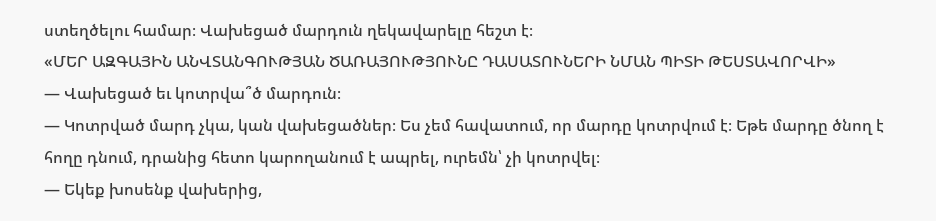ստեղծելու համար։ Վախեցած մարդուն ղեկավարելը հեշտ է։
«ՄԵՐ ԱԶԳԱՅԻՆ ԱՆՎՏԱՆԳՈՒԹՅԱՆ ԾԱՌԱՅՈՒԹՅՈՒՆԸ ԴԱՍԱՏՈՒՆԵՐԻ ՆՄԱՆ ՊԻՏԻ ԹԵՍՏԱՎՈՐՎԻ»
— Վախեցած եւ կոտրվա՞ծ մարդուն։
— Կոտրված մարդ չկա, կան վախեցածներ։ Ես չեմ հավատում, որ մարդը կոտրվում է։ Եթե մարդը ծնող է հողը դնում, դրանից հետո կարողանում է ապրել, ուրեմն՝ չի կոտրվել։
— Եկեք խոսենք վախերից,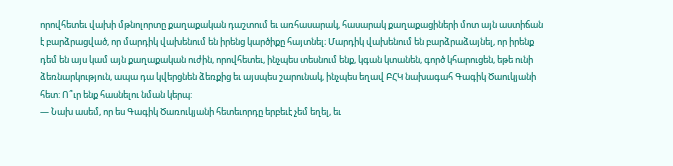որովհետեւ վախի մթնոլորտը քաղաքական դաշտում եւ առհասարակ, հասարակ քաղաքացիների մոտ այն աստիճան է բարձրացված, որ մարդիկ վախենում են իրենց կարծիքը հայտնել։ Մարդիկ վախենում են բարձրաձայնել, որ իրենք դեմ են այս կամ այն քաղաքական ուժին, որովհետեւ, ինչպես տեսնում ենք, կգան կտանեն, գործ կհարուցեն, եթե ունի ձեռնարկություն, ապա դա կվերցնեն ձեռքից եւ այսպես շարունակ, ինչպես եղավ ԲՀԿ նախագահ Գագիկ Ծաուկյանի հետ: Ո՞ւր ենք հասնելու նման կերպ:
— Նախ ասեմ, որ ես Գագիկ Ծառուկյանի հետեւորդը երբեւէ չեմ եղել, եւ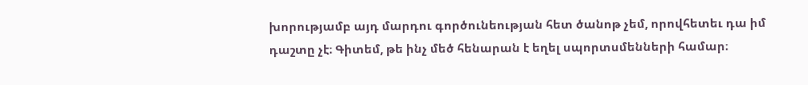խորությամբ այդ մարդու գործունեության հետ ծանոթ չեմ, որովհետեւ դա իմ դաշտը չէ։ Գիտեմ, թե ինչ մեծ հենարան է եղել սպորտսմենների համար։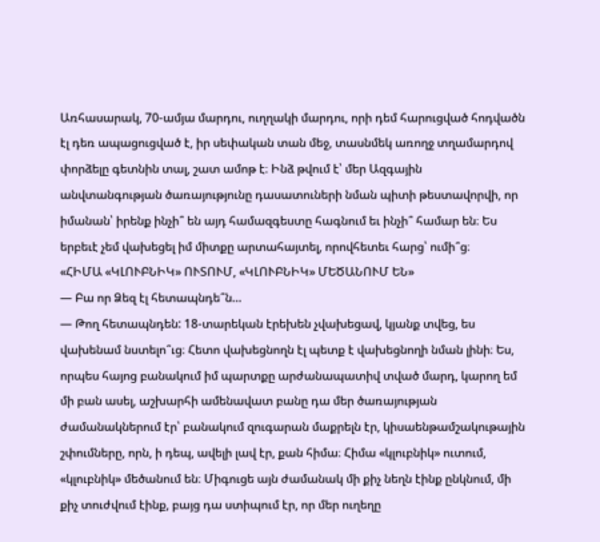Առհասարակ, 70-ամյա մարդու, ուղղակի մարդու, որի դեմ հարուցված հոդվածն էլ դեռ ապացուցված է, իր սեփական տան մեջ, տասնմեկ առողջ տղամարդով փորձելը գետնին տալ, շատ ամոթ է։ Ինձ թվում է՝ մեր Ազգային անվտանգության ծառայությունը դասատուների նման պիտի թեստավորվի, որ իմանան՝ իրենք ինչի՞ են այդ համազգեստը հագնում եւ ինչի՞ համար են։ Ես երբեւէ չեմ վախեցել իմ միտքը արտահայտել, որովհետեւ հարց՝ ումի՞ց։
«ՀԻՄԱ «ԿԼՈՒԲՆԻԿ» ՈՒՏՈՒՄ, «ԿԼՈՒԲՆԻԿ» ՄԵԾԱՆՈՒՄ ԵՆ»
— Բա որ Ձեզ էլ հետապնդե՞ն…
— Թող հետապնդեն: 18-տարեկան էրեխեն չվախեցավ, կյանք տվեց, ես վախենամ նստելո՞ւց։ Հետո վախեցնողն էլ պետք է վախեցնողի նման լինի։ Ես, որպես հայոց բանակում իմ պարտքը արժանապատիվ տված մարդ, կարող եմ մի բան ասել, աշխարհի ամենավատ բանը դա մեր ծառայության ժամանակներում էր՝ բանակում զուգարան մաքրելն էր, կիսաենթամշակութային շփումները, որն, ի դեպ, ավելի լավ էր, քան հիմա։ Հիմա «կլուբնիկ» ուտում, «կլուբնիկ» մեծանում են։ Միգուցե այն ժամանակ մի քիչ նեղն էինք ընկնում, մի քիչ տուժվում էինք, բայց դա ստիպում էր, որ մեր ուղեղը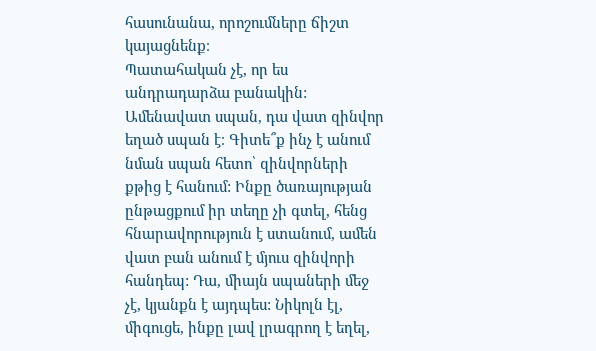հասունանա, որոշումները ճիշտ կայացնենք։
Պատահական չէ, որ ես անդրադարձա բանակին: Ամենավատ սպան, դա վատ զինվոր եղած սպան է։ Գիտե՞ք ինչ է անում նման սպան հետո՝ զինվորների քթից է հանում: Ինքը ծառայության ընթացքում իր տեղը չի գտել, հենց հնարավորություն է ստանում, ամեն վատ բան անում է մյուս զինվորի հանդեպ: Դա, միայն սպաների մեջ չէ, կյանքն է այդպես: Նիկոլն էլ, միգուցե, ինքը լավ լրագրող է եղել,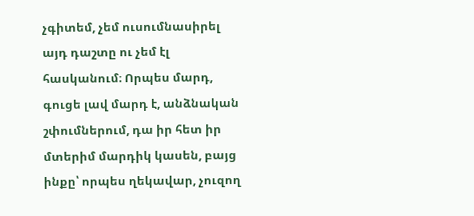չգիտեմ, չեմ ուսումնասիրել այդ դաշտը ու չեմ էլ հասկանում։ Որպես մարդ, գուցե լավ մարդ է, անձնական շփումներում, դա իր հետ իր մտերիմ մարդիկ կասեն, բայց ինքը՝ որպես ղեկավար, չուզող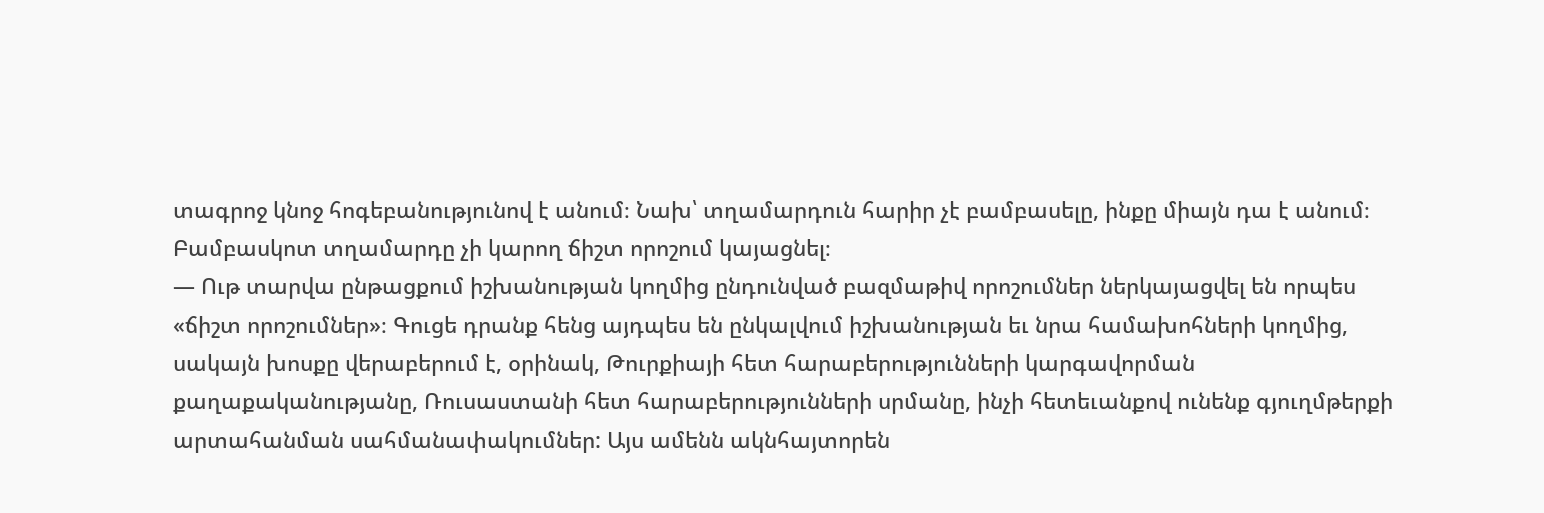տագրոջ կնոջ հոգեբանությունով է անում։ Նախ՝ տղամարդուն հարիր չէ բամբասելը, ինքը միայն դա է անում։ Բամբասկոտ տղամարդը չի կարող ճիշտ որոշում կայացնել։
— Ութ տարվա ընթացքում իշխանության կողմից ընդունված բազմաթիվ որոշումներ ներկայացվել են որպես «ճիշտ որոշումներ»։ Գուցե դրանք հենց այդպես են ընկալվում իշխանության եւ նրա համախոհների կողմից, սակայն խոսքը վերաբերում է, օրինակ, Թուրքիայի հետ հարաբերությունների կարգավորման քաղաքականությանը, Ռուսաստանի հետ հարաբերությունների սրմանը, ինչի հետեւանքով ունենք գյուղմթերքի արտահանման սահմանափակումներ: Այս ամենն ակնհայտորեն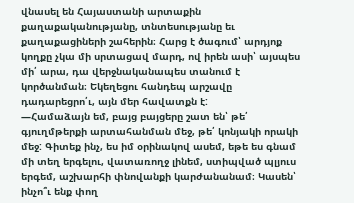վնասել են Հայաստանի արտաքին քաղաքականությանը, տնտեսությանը եւ քաղաքացիների շահերին։ Հարց է ծագում՝ արդյոք կողքը չկա մի սրտացավ մարդ, ով իրեն ասի՝ այսպես մի՛ արա, դա վերջնականապես տանում է կործանման։ Եկեղեցու հանդեպ արշավը դադարեցրո՛ւ, այն մեր հավատքն է:
—Համաձայն եմ, բայց բայցերը շատ են՝ թե՛ գյուղմթերքի արտահանման մեջ, թե՛ կոնյակի որակի մեջ: Գիտեք ինչ, ես իմ օրինակով ասեմ, եթե ես գնամ մի տեղ երգելու, վատառողջ լինեմ, ստիպված պլյուս երգեմ, աշխարհի փնովանքի կարժանանամ։ Կասեն՝ ինչո՞ւ ենք փող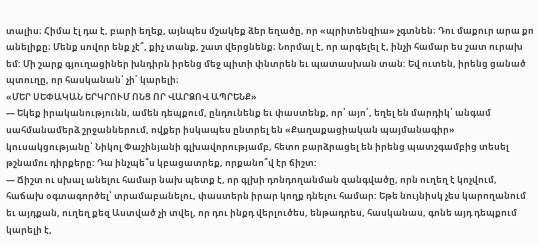տալիս։ Հիմա էլ դա է, բարի եղեք, այնպես մշակեք ձեր եղածը, որ «պրիտենզիա» չգտնեն։ Դու մաքուր արա քո անելիքը։ Մենք սովոր ենք չէ՞, քիչ տանք, շատ վերցնենք։ Նորմալ է, որ արգելել է, ինչի համար ես շատ ուրախ եմ: Մի շարք գյուղացիներ խնդիրն իրենց մեջ պիտի փնտրեն եւ պատասխան տան: Եվ ուտեն, իրենց ցանած պտուղը, որ հասկանան՝ չի՛ կարելի։
«ՄԵՐ ՍԵՓԱԿԱՆ ԵՐԿՐՈՒՄ ՈՆՑ ՈՐ ՎԱՐՁՈՎ ԱՊՐԵՆՔ»
— Եկեք իրականությունն, ամեն դեպքում, ընդունենք եւ փաստենք, որ՝ այո՛, եղել են մարդիկ՝ անգամ սահմանամերձ շրջաններում, ովքեր իսկապես ընտրել են «Քաղաքացիական պայմանագիր» կուսակցությանը՝ Նիկոլ Փաշինյանի գլխավորությամբ, հետո բարձրացել են իրենց պատշգամբից տեսել թշնամու դիրքերը: Դա ինչպե՞ս կբացատրեք, որքանո՞վ էր ճիշտ:
— Ճիշտ ու սխալ անելու համար նախ պետք է, որ գլխի դոնդողանման զանգվածը, որն ուղեղ է կոչվում, հաճախ օգտագործել՝ տրամաբանելու, փաստերն իրար կողք դնելու համար: Եթե նույնիսկ չես կարողանում եւ այդքան, ուղեղ քեզ Աստված չի տվել, որ դու ինքդ վերլուծես, ենթադրես, հասկանաս, գոնե այդ դեպքում կարելի է,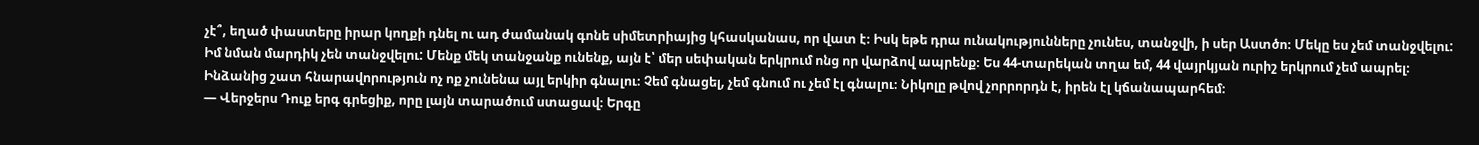չէ՞, եղած փաստերը իրար կողքի դնել ու ադ ժամանակ գոնե սիմետրիայից կհասկանաս, որ վատ է։ Իսկ եթե դրա ունակությունները չունես, տանջվի, ի սեր Աստծո։ Մեկը ես չեմ տանջվելու: Իմ նման մարդիկ չեն տանջվելու: Մենք մեկ տանջանք ունենք, այն է՝ մեր սեփական երկրում ոնց որ վարձով ապրենք։ Ես 44-տարեկան տղա եմ, 44 վայրկյան ուրիշ երկրում չեմ ապրել։ Ինձանից շատ հնարավորություն ոչ ոք չունենա այլ երկիր գնալու։ Չեմ գնացել, չեմ գնում ու չեմ էլ գնալու։ Նիկոլը թվով չորրորդն է, իրեն էլ կճանապարհեմ։
— Վերջերս Դուք երգ գրեցիք, որը լայն տարածում ստացավ։ Երգը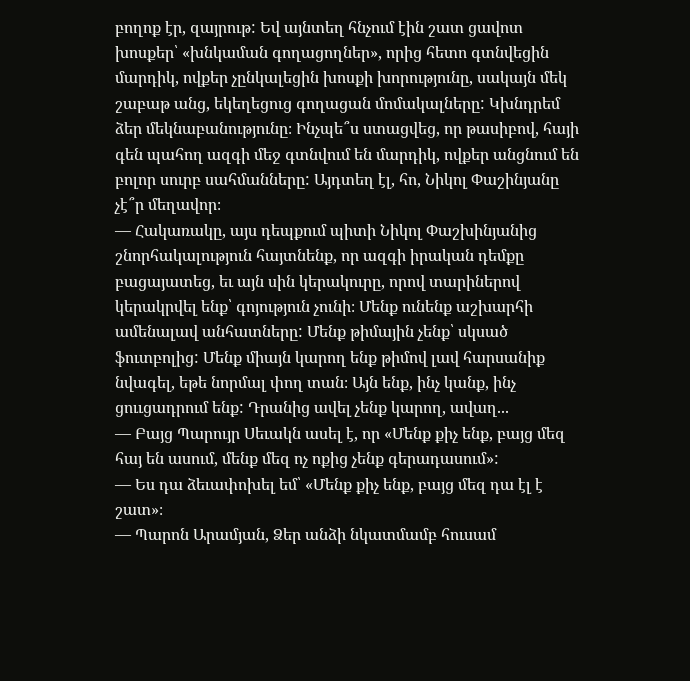բողոք էր, զայրութ: Եվ այնտեղ հնչում էին շատ ցավոտ խոսքեր՝ «խնկաման գողացողներ», որից հետո գտնվեցին մարդիկ, ովքեր չընկալեցին խոսքի խորությունը, սակայն մեկ շաբաթ անց, եկեղեցուց գողացան մոմակալները: Կխնդրեմ ձեր մեկնաբանությունը։ Ինչպե՞ս ստացվեց, որ թասիբով, հայի գեն պահող ազգի մեջ գտնվում են մարդիկ, ովքեր անցնում են բոլոր սուրբ սահմանները: Այդտեղ էլ, հո, Նիկոլ Փաշինյանը չէ՞ր մեղավոր։
— Հակառակը, այս դեպքում պիտի Նիկոլ Փաշխինյանից շնորհակալություն հայտնենք, որ ազգի իրական դեմքը բացայատեց, եւ այն սին կերակուրը, որով տարիներով կերակրվել ենք՝ գոյություն չունի։ Մենք ունենք աշխարհի ամենալավ անհատները: Մենք թիմային չենք՝ սկսած ֆուտբոլից: Մենք միայն կարող ենք թիմով լավ հարսանիք նվագել, եթե նորմալ փող տան։ Այն ենք, ինչ կանք, ինչ ցոււցադրում ենք: Դրանից ավել չենք կարող, ավաղ...
— Բայց Պարույր Սեւակն ասել է, որ «Մենք քիչ ենք, բայց մեզ հայ են ասում, մենք մեզ ոչ ոքից չենք գերադասում»:
— Ես դա ձեւափոխել եմ՝ «Մենք քիչ ենք, բայց մեզ դա էլ է շատ»։
— Պարոն Արամյան, Ձեր անձի նկատմամբ հուսամ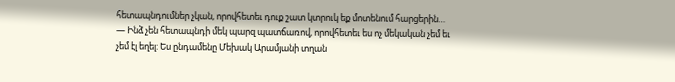հետապնդումներ չկան, որովհետեւ դուք շատ կտրուկ եք մոտենում հարցերին…
— Ինձ չեն հետապնդի մեկ պարզ պատճառով, որովհետեւ ես ոչ մեկական չեմ եւ չեմ էլ եղել: Ես ընդամենը Մեխակ Արամյանի տղան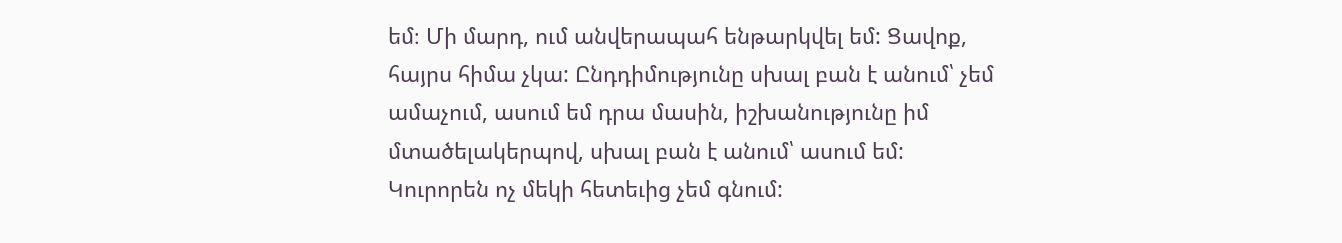եմ։ Մի մարդ, ում անվերապահ ենթարկվել եմ: Ցավոք, հայրս հիմա չկա: Ընդդիմությունը սխալ բան է անում՝ չեմ ամաչում, ասում եմ դրա մասին, իշխանությունը իմ մտածելակերպով, սխալ բան է անում՝ ասում եմ: Կուրորեն ոչ մեկի հետեւից չեմ գնում: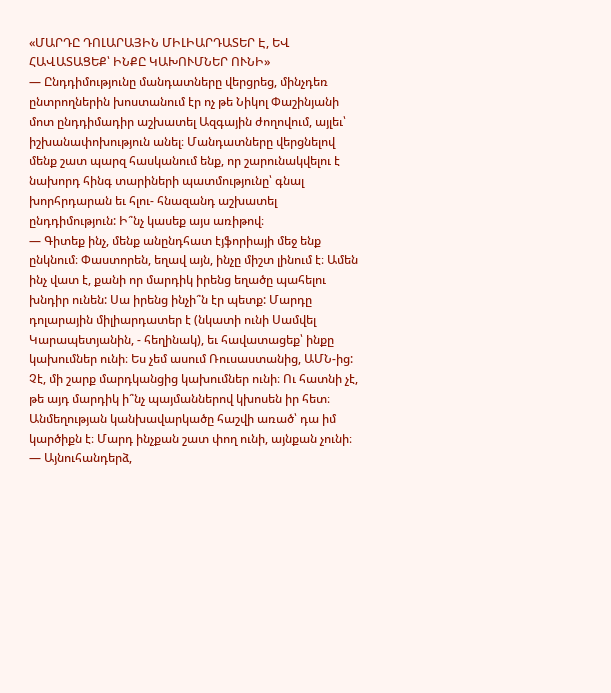«ՄԱՐԴԸ ԴՈԼԱՐԱՅԻՆ ՄԻԼԻԱՐԴԱՏԵՐ Է, ԵՎ ՀԱՎԱՏԱՑԵՔ՝ ԻՆՔԸ ԿԱԽՈՒՄՆԵՐ ՈՒՆԻ»
— Ընդդիմությունը մանդատները վերցրեց, մինչդեռ ընտրողներին խոստանում էր ոչ թե Նիկոլ Փաշինյանի մոտ ընդդիմադիր աշխատել Ազգային ժողովում, այլեւ՝ իշխանափոխություն անել։ Մանդատները վերցնելով մենք շատ պարզ հասկանում ենք, որ շարունակվելու է նախորդ հինգ տարիների պատմությունը՝ գնալ խորհրդարան եւ հլու- հնազանդ աշխատել ընդդիմություն: Ի՞նչ կասեք այս առիթով։
— Գիտեք ինչ, մենք անընդհատ էյֆորիայի մեջ ենք ընկնում։ Փաստորեն, եղավ այն, ինչը միշտ լինում է։ Ամեն ինչ վատ է, քանի որ մարդիկ իրենց եղածը պահելու խնդիր ունեն: Սա իրենց ինչի՞ն էր պետք: Մարդը դոլարային միլիարդատեր է (նկատի ունի Սամվել Կարապետյանին, - հեղինակ), եւ հավատացեք՝ ինքը կախումներ ունի։ Ես չեմ ասում Ռուսաստանից, ԱՄՆ-ից: Չէ, մի շարք մարդկանցից կախումներ ունի։ Ու հատնի չէ, թե այդ մարդիկ ի՞նչ պայմաններով կխոսեն իր հետ։ Անմեղության կանխավարկածը հաշվի առած՝ դա իմ կարծիքն է։ Մարդ ինչքան շատ փող ունի, այնքան չունի։
— Այնուհանդերձ,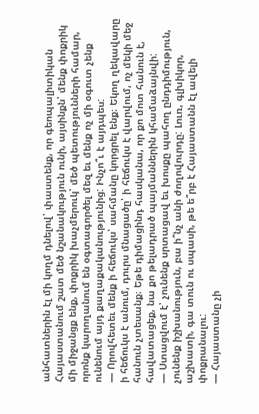անհատներին էլ մի կողմ դնելով՝ փաստենք, որ գեոպալիտիկան Հայաստանում շատ մեծ նշանակություն ունի, այսինքն՝ մենք փոքրիկ մի միջանցք ենք, փոքրիկ խաչմերուկ՝ մեծ պետությունների համար, որոնք կարողանում են օգտագործել մեզ եւ մենք ոչ մի օգուտ չենք ունենում այդ քաղաքականությունից: Ինչո՞ւ է այդպես:
— Որովհետեւ մենք ի հեճուկս՝ սահմանը կորցրել ենք։ Եկող ղեկավարը ի հեճուկս է անում, դուրս մնացածը՝ ի հեճուկս է վարվում, ոչ մեկի մեջ հանուն չտեսանք։ Եթե դիմացինդ հասկանա, որ քո մոտ հանուն է, հավատացեք, նա քո թելադրած պայմաններին կհամաձայնվի:
— Ստացվում է՝ չունենք սրտացավ եւ խոսքը պահող ընդդիմություն, չունենք իշխանություն, բա ի՞նչ անի ժողովուրդը: Լուռ, գլխիկոր, աշխատի, գա տուն ու սպասի, թե ե՞րբ է Հայաստանն էլ ավելի փոքրանալու:
— Հայաստանը չի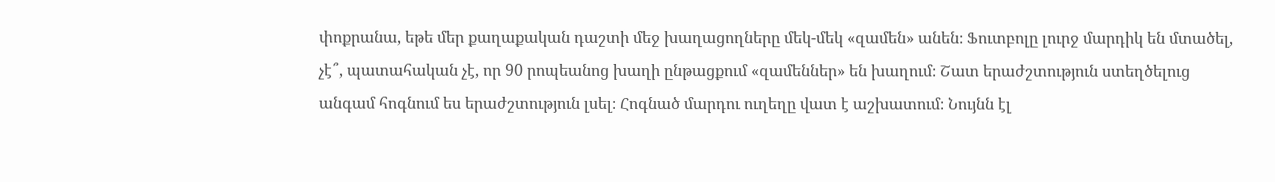փոքրանա, եթե մեր քաղաքական դաշտի մեջ խաղացողները մեկ-մեկ «զամեն» անեն։ Ֆուտբոլը լուրջ մարդիկ են մտածել, չէ՞, պատահական չէ, որ 90 րոպեանոց խաղի ընթացքում «զամեններ» են խաղում։ Շատ երաժշտություն ստեղծելուց անգամ հոգնում ես երաժշտություն լսել։ Հոգնած մարդու ուղեղը վատ է աշխատում։ Նույնն էլ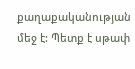քաղաքականության մեջ է: Պետք է սթափ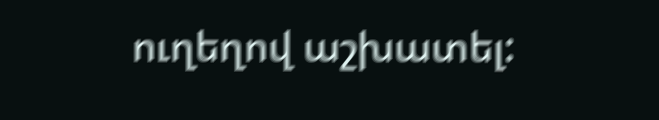ուղեղով աշխատել: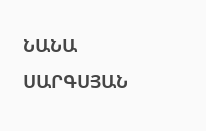ՆԱՆԱ ՍԱՐԳՍՅԱՆ